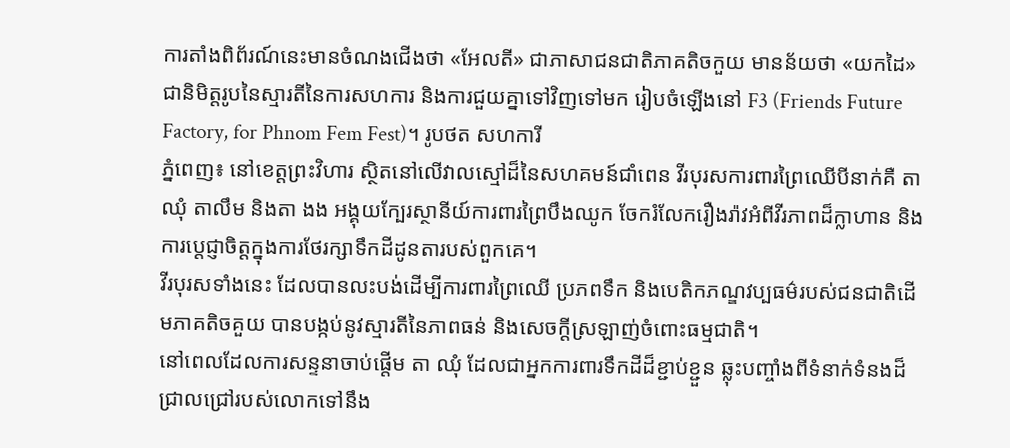ការតាំងពិព័រណ៍នេះមានចំណងជើងថា «អែលតី» ជាភាសាជនជាតិភាគតិចកួយ មានន័យថា «យកដៃ» ជានិមិត្តរូបនៃស្មារតីនៃការសហការ និងការជួយគ្នាទៅវិញទៅមក រៀបចំឡើងនៅ F3 (Friends Future Factory, for Phnom Fem Fest)។ រូបថត សហការី
ភ្នំពេញ៖ នៅខេត្តព្រះវិហារ ស្ថិតនៅលើវាលស្មៅដ៏នៃសហគមន៍ជាំពេន វីរបុរសការពារព្រៃឈើបីនាក់គឺ តា ឈុំ តាលឹម និងតា ងង អង្គុយក្បែរស្ថានីយ៍ការពារព្រៃបឹងឈូក ចែករំលែករឿងរ៉ាវអំពីវីរភាពដ៏ក្លាហាន និងការប្តេជ្ញាចិត្តក្នុងការថែរក្សាទឹកដីដូនតារបស់ពួកគេ។
វីរបុរសទាំងនេះ ដែលបានលះបង់ដើម្បីការពារព្រៃឈើ ប្រភពទឹក និងបេតិកភណ្ឌវប្បធម៌របស់ជនជាតិដើមភាគតិចគួយ បានបង្កប់នូវស្មារតីនៃភាពធន់ និងសេចក្តីស្រឡាញ់ចំពោះធម្មជាតិ។
នៅពេលដែលការសន្ទនាចាប់ផ្តើម តា ឈុំ ដែលជាអ្នកការពារទឹកដីដ៏ខ្ជាប់ខ្ជួន ឆ្លុះបញ្ចាំងពីទំនាក់ទំនងដ៏ជ្រាលជ្រៅរបស់លោកទៅនឹង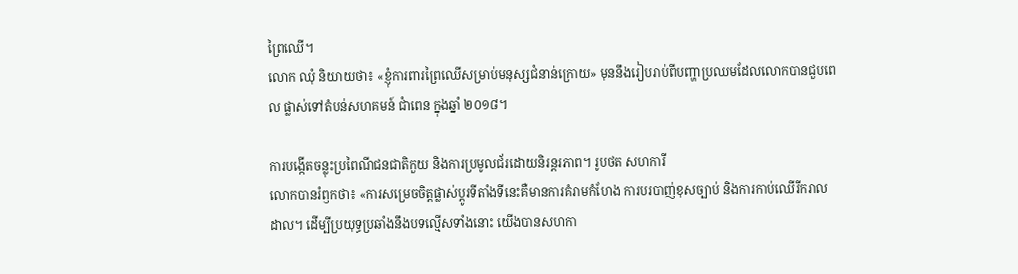ព្រៃឈើ។
លោក ឈុំ និយាយថា៖ «ខ្ញុំការពារព្រៃឈើសម្រាប់មនុស្សជំនាន់ក្រោយ» មុននឹងរៀបរាប់ពីបញ្ហាប្រឈមដែលលោកបានជួបពេល ផ្លាស់ទៅតំបន់សហគមន៍ ជាំពេន ក្នុងឆ្នាំ ២០១៨។

ការបង្កើតចន្លុះប្រពៃណីជនជាតិកួយ និងការប្រមូលជ័រដោយនិរន្តរភាព។ រូបថត សហការី
លោកបានរំឭកថា៖ «ការសម្រេចចិត្តផ្លាស់ប្តូរទីតាំងទីនេះគឺមានការគំរាមកំហែង ការបរបាញ់ខុសច្បាប់ និងការកាប់ឈើរីករាលដាល។ ដើម្បីប្រយុទ្ធប្រឆាំងនឹងបទល្មើសទាំងនោះ យើងបានសហកា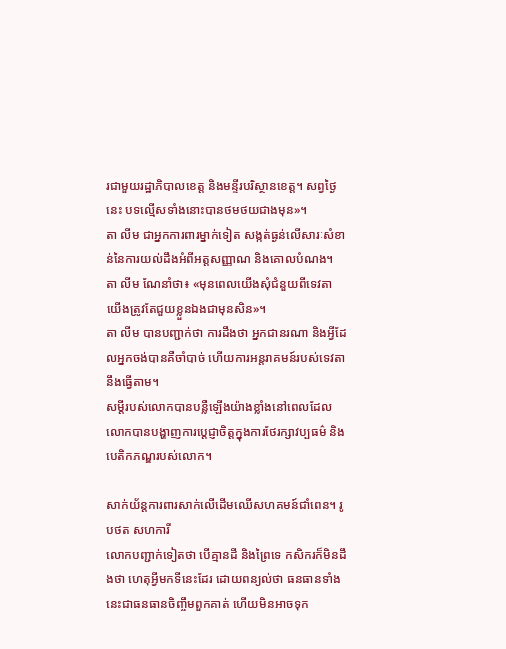រជាមួយរដ្ឋាភិបាលខេត្ត និងមន្ទីរបរិស្ថានខេត្ត។ សព្វថ្ងៃនេះ បទល្មើសទាំងនោះបានថមថយជាងមុន»។
តា លីម ជាអ្នកការពារម្នាក់ទៀត សង្កត់ធ្ងន់លើសារៈសំខាន់នៃការយល់ដឹងអំពីអត្តសញ្ញាណ និងគោលបំណង។ តា លីម ណែនាំថា៖ «មុនពេលយើងសុំជំនួយពីទេវតា យើងត្រូវតែជួយខ្លួនឯងជាមុនសិន»។
តា លីម បានបញ្ជាក់ថា ការដឹងថា អ្នកជានរណា និងអ្វីដែលអ្នកចង់បានគឺចាំបាច់ ហើយការអន្តរាគមន៍របស់ទេវតានឹងធ្វើតាម។
សម្ដីរបស់លោកបានបន្លឺឡើងយ៉ាងខ្លាំងនៅពេលដែលលោកបានបង្ហាញការប្ដេជ្ញាចិត្តក្នុងការថែរក្សាវប្បធម៌ និងបេតិកភណ្ឌរបស់លោក។

សាក់យ័ន្តការពារសាក់លើដើមឈើសហគមន៍ជាំពេន។ រូបថត សហការី
លោកបញ្ជាក់ទៀតថា បើគ្មានដី និងព្រៃទេ កសិករក៏មិនដឹងថា ហេតុអ្វីមកទីនេះដែរ ដោយពន្យល់ថា ធនធានទាំងនេះជាធនធានចិញ្ចឹមពួកគាត់ ហើយមិនអាចទុក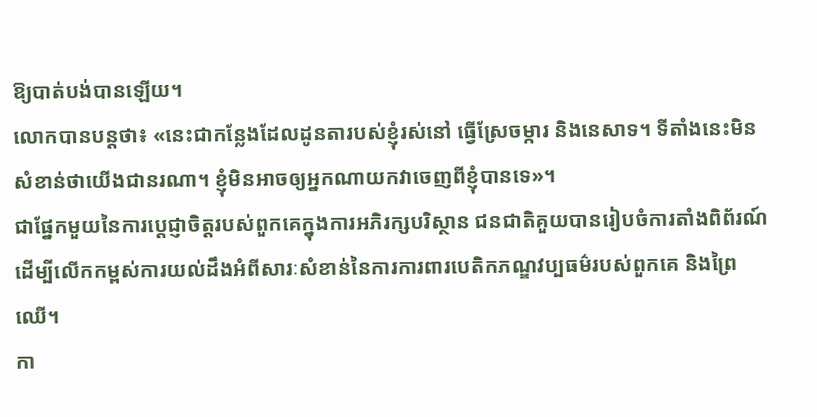ឱ្យបាត់បង់បានឡើយ។
លោកបានបន្ដថា៖ «នេះជាកន្លែងដែលដូនតារបស់ខ្ញុំរស់នៅ ធ្វើស្រែចម្ការ និងនេសាទ។ ទីតាំងនេះមិនសំខាន់ថាយើងជានរណា។ ខ្ញុំមិនអាចឲ្យអ្នកណាយកវាចេញពីខ្ញុំបានទេ»។
ជាផ្នែកមួយនៃការប្តេជ្ញាចិត្តរបស់ពួកគេក្នុងការអភិរក្សបរិស្ថាន ជនជាតិគួយបានរៀបចំការតាំងពិព័រណ៍ដើម្បីលើកកម្ពស់ការយល់ដឹងអំពីសារៈសំខាន់នៃការការពារបេតិកភណ្ឌវប្បធម៌របស់ពួកគេ និងព្រៃឈើ។
កា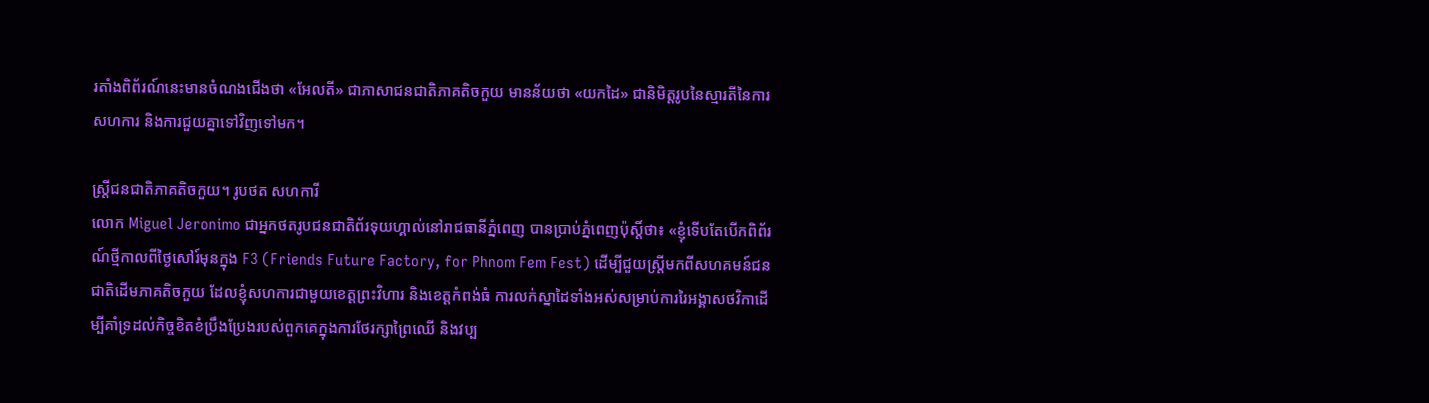រតាំងពិព័រណ៍នេះមានចំណងជើងថា «អែលតី» ជាភាសាជនជាតិភាគតិចកួយ មានន័យថា «យកដៃ» ជានិមិត្តរូបនៃស្មារតីនៃការសហការ និងការជួយគ្នាទៅវិញទៅមក។

ស្ដ្រីជនជាតិភាគតិចកួយ។ រូបថត សហការី
លោក Miguel Jeronimo ជាអ្នកថតរូបជនជាតិព័រទុយហ្គាល់នៅរាជធានីភ្នំពេញ បានប្រាប់ភ្នំពេញប៉ុស្ដិ៍ថា៖ «ខ្ញុំទើបតែបើកពិព័រណ៍ថ្មីកាលពីថ្ងៃសៅរ៍មុនក្នុង F3 (Friends Future Factory, for Phnom Fem Fest) ដើម្បីជួយស្ត្រីមកពីសហគមន៍ជនជាតិដើមភាគតិចកួយ ដែលខ្ញុំសហការជាមួយខេត្តព្រះវិហារ និងខេត្តកំពង់ធំ ការលក់ស្នាដៃទាំងអស់សម្រាប់ការរៃអង្គាសថវិកាដើម្បីគាំទ្រដល់កិច្ចខិតខំប្រឹងប្រែងរបស់ពួកគេក្នុងការថែរក្សាព្រៃឈើ និងវប្ប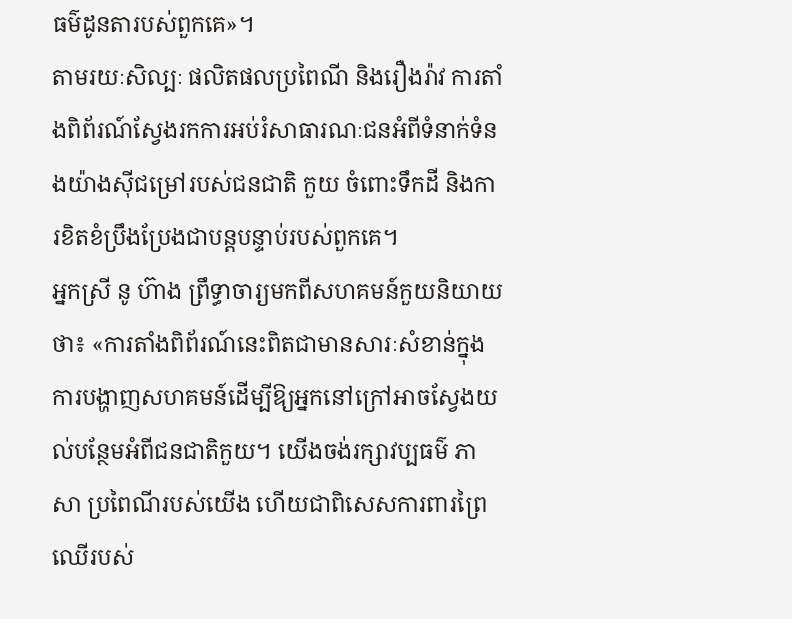ធម៌ដូនតារបស់ពួកគេ»។
តាមរយៈសិល្បៈ ផលិតផលប្រពៃណី និងរឿងរ៉ាវ ការតាំងពិព័រណ៍ស្វែងរកការអប់រំសាធារណៈជនអំពីទំនាក់ទំនងយ៉ាងស៊ីជម្រៅរបស់ជនជាតិ កួយ ចំពោះទឹកដី និងការខិតខំប្រឹងប្រែងជាបន្តបន្ទាប់របស់ពួកគេ។
អ្នកស្រី នូ ហ៊ាង ព្រឹទ្ធាចារ្យមកពីសហគមន៍កួយនិយាយថា៖ «ការតាំងពិព័រណ៍នេះពិតជាមានសារៈសំខាន់ក្នុងការបង្ហាញសហគមន៍ដើម្បីឱ្យអ្នកនៅក្រៅអាចស្វែងយល់បន្ថែមអំពីជនជាតិកួយ។ យើងចង់រក្សាវប្បធម៌ ភាសា ប្រពៃណីរបស់យើង ហើយជាពិសេសការពារព្រៃឈើរបស់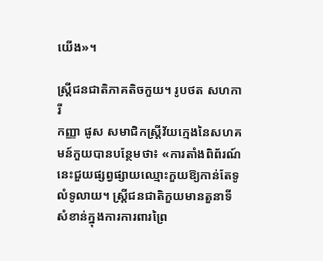យើង»។

ស្ដ្រីជនជាតិភាគតិចកួយ។ រូបថត សហការី
កញ្ញា ផូស សមាជិកស្ត្រីវ័យក្មេងនៃសហគមន៍កួយបានបន្ថែមថា៖ «ការតាំងពិព័រណ៍នេះជួយផ្សព្វផ្សាយឈ្មោះកួយឱ្យកាន់តែទូលំទូលាយ។ ស្ត្រីជនជាតិកួយមានតួនាទីសំខាន់ក្នុងការការពារព្រៃ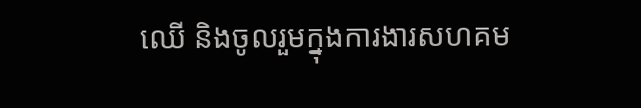ឈើ និងចូលរួមក្នុងការងារសហគម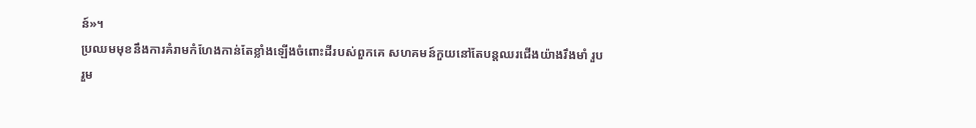ន៍»។
ប្រឈមមុខនឹងការគំរាមកំហែងកាន់តែខ្លាំងឡើងចំពោះដីរបស់ពួកគេ សហគមន៍កួយនៅតែបន្តឈរជើងយ៉ាងរឹងមាំ រួបរួម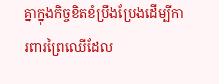គ្នាក្នុងកិច្ចខិតខំប្រឹងប្រែងដើម្បីការពារព្រៃឈើដែល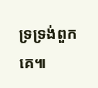ទ្រទ្រង់ពួកគេ៕